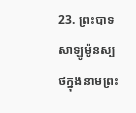23. ព្រះបាទសាឡូម៉ូនស្បថក្នុងនាមព្រះ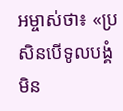អម្ចាស់ថា៖ «ប្រសិនបើទូលបង្គំមិន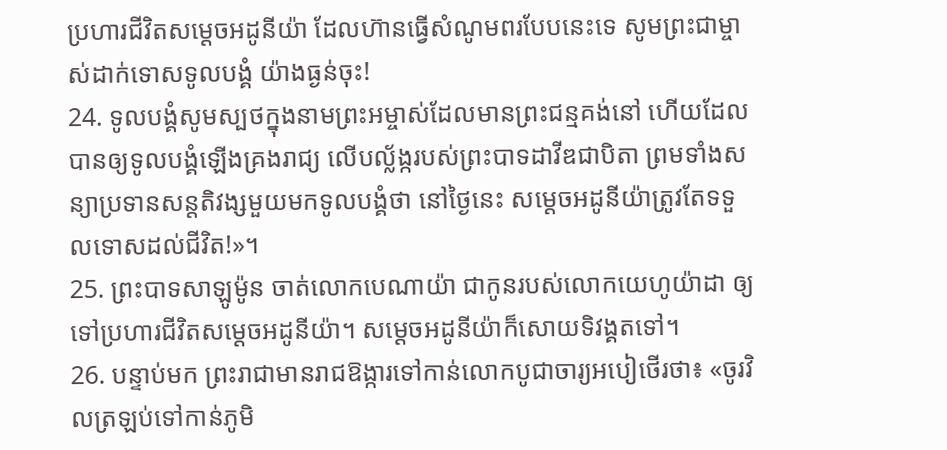ប្រហារជីវិតសម្ដេចអដូនីយ៉ា ដែលហ៊ានធ្វើសំណូមពរបែបនេះទេ សូមព្រះជាម្ចាស់ដាក់ទោសទូលបង្គំ យ៉ាងធ្ងន់ចុះ!
24. ទូលបង្គំសូមស្បថក្នុងនាមព្រះអម្ចាស់ដែលមានព្រះជន្មគង់នៅ ហើយដែលបានឲ្យទូលបង្គំឡើងគ្រងរាជ្យ លើបល្ល័ង្ករបស់ព្រះបាទដាវីឌជាបិតា ព្រមទាំងសន្យាប្រទានសន្តតិវង្សមួយមកទូលបង្គំថា នៅថ្ងៃនេះ សម្ដេចអដូនីយ៉ាត្រូវតែទទួលទោសដល់ជីវិត!»។
25. ព្រះបាទសាឡូម៉ូន ចាត់លោកបេណាយ៉ា ជាកូនរបស់លោកយេហូយ៉ាដា ឲ្យទៅប្រហារជីវិតសម្ដេចអដូនីយ៉ា។ សម្ដេចអដូនីយ៉ាក៏សោយទិវង្គតទៅ។
26. បន្ទាប់មក ព្រះរាជាមានរាជឱង្ការទៅកាន់លោកបូជាចារ្យអបៀថើរថា៖ «ចូរវិលត្រឡប់ទៅកាន់ភូមិ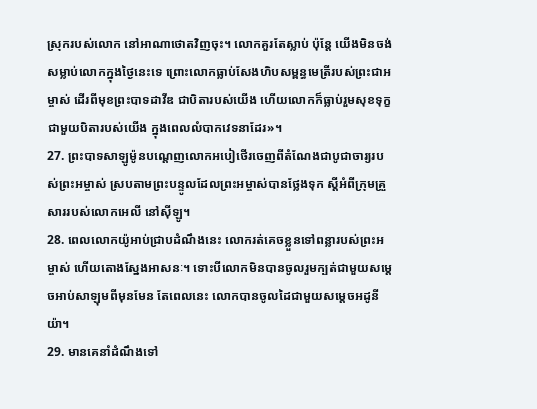ស្រុករបស់លោក នៅអាណាថោតវិញចុះ។ លោកគួរតែស្លាប់ ប៉ុន្តែ យើងមិនចង់សម្លាប់លោកក្នុងថ្ងៃនេះទេ ព្រោះលោកធ្លាប់សែងហិបសម្ពន្ធមេត្រីរបស់ព្រះជាអម្ចាស់ ដើរពីមុខព្រះបាទដាវីឌ ជាបិតារបស់យើង ហើយលោកក៏ធ្លាប់រួមសុខទុក្ខជាមួយបិតារបស់យើង ក្នុងពេលលំបាកវេទនាដែរ»។
27. ព្រះបាទសាឡូម៉ូនបណ្ដេញលោកអបៀថើរចេញពីតំណែងជាបូជាចារ្យរបស់ព្រះអម្ចាស់ ស្របតាមព្រះបន្ទូលដែលព្រះអម្ចាស់បានថ្លែងទុក ស្ដីអំពីក្រុមគ្រួសាររបស់លោកអេលី នៅស៊ីឡូ។
28. ពេលលោកយ៉ូអាប់ជ្រាបដំណឹងនេះ លោករត់គេចខ្លួនទៅពន្លារបស់ព្រះអម្ចាស់ ហើយតោងស្នែងអាសនៈ។ ទោះបីលោកមិនបានចូលរួមក្បត់ជាមួយសម្ដេចអាប់សាឡុមពីមុនមែន តែពេលនេះ លោកបានចូលដៃជាមួយសម្ដេចអដូនីយ៉ា។
29. មានគេនាំដំណឹងទៅ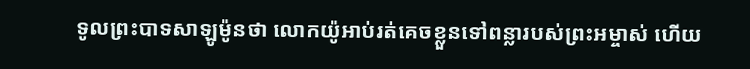ទូលព្រះបាទសាឡូម៉ូនថា លោកយ៉ូអាប់រត់គេចខ្លួនទៅពន្លារបស់ព្រះអម្ចាស់ ហើយ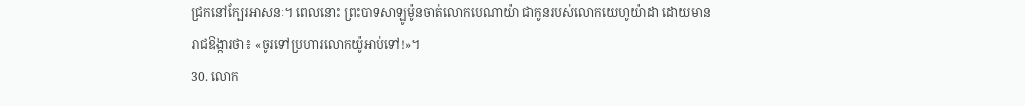ជ្រកនៅក្បែរអាសនៈ។ ពេលនោះ ព្រះបាទសាឡូម៉ូនចាត់លោកបេណាយ៉ា ជាកូនរបស់លោកយេហូយ៉ាដា ដោយមានរាជឱង្ការថា៖ «ចូរទៅប្រហារលោកយ៉ូអាប់ទៅ!»។
30. លោក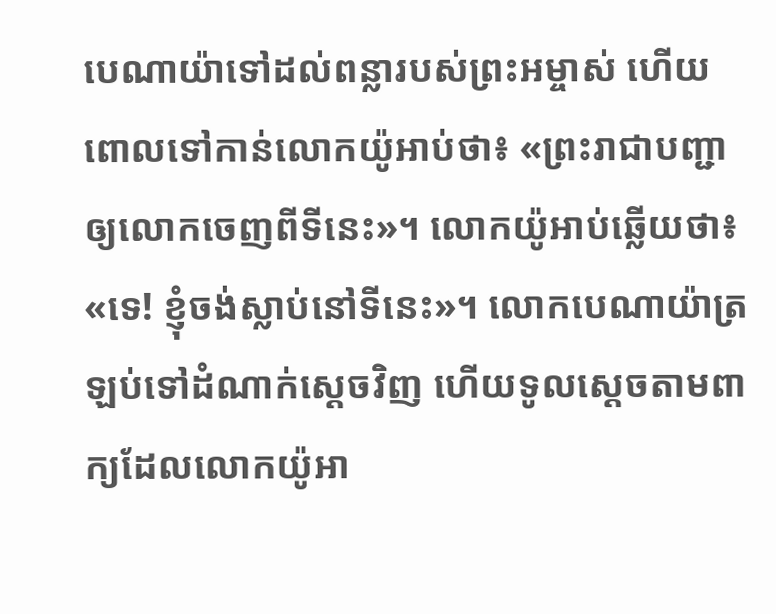បេណាយ៉ាទៅដល់ពន្លារបស់ព្រះអម្ចាស់ ហើយពោលទៅកាន់លោកយ៉ូអាប់ថា៖ «ព្រះរាជាបញ្ជាឲ្យលោកចេញពីទីនេះ»។ លោកយ៉ូអាប់ឆ្លើយថា៖ «ទេ! ខ្ញុំចង់ស្លាប់នៅទីនេះ»។ លោកបេណាយ៉ាត្រឡប់ទៅដំណាក់ស្ដេចវិញ ហើយទូលស្ដេចតាមពាក្យដែលលោកយ៉ូអា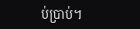ប់ប្រាប់។